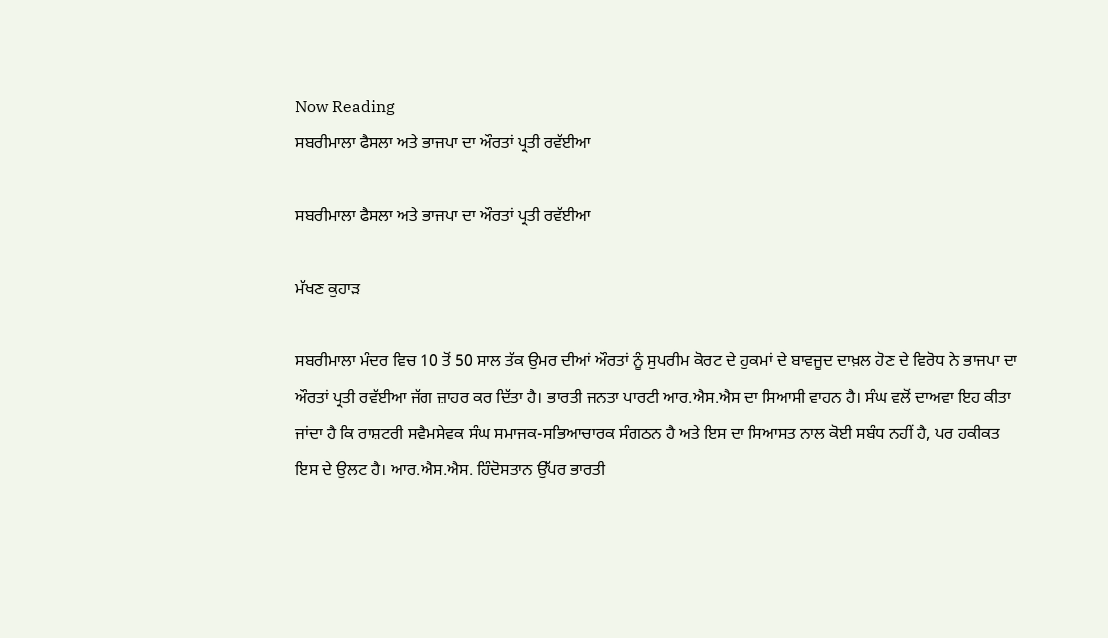Now Reading
ਸਬਰੀਮਾਲਾ ਫੈਸਲਾ ਅਤੇ ਭਾਜਪਾ ਦਾ ਔਰਤਾਂ ਪ੍ਰਤੀ ਰਵੱਈਆ

ਸਬਰੀਮਾਲਾ ਫੈਸਲਾ ਅਤੇ ਭਾਜਪਾ ਦਾ ਔਰਤਾਂ ਪ੍ਰਤੀ ਰਵੱਈਆ

ਮੱਖਣ ਕੁਹਾੜ

ਸਬਰੀਮਾਲਾ ਮੰਦਰ ਵਿਚ 10 ਤੋਂ 50 ਸਾਲ ਤੱਕ ਉਮਰ ਦੀਆਂ ਔਰਤਾਂ ਨੂੰ ਸੁਪਰੀਮ ਕੋਰਟ ਦੇ ਹੁਕਮਾਂ ਦੇ ਬਾਵਜੂਦ ਦਾਖ਼ਲ ਹੋਣ ਦੇ ਵਿਰੋਧ ਨੇ ਭਾਜਪਾ ਦਾ ਔਰਤਾਂ ਪ੍ਰਤੀ ਰਵੱਈਆ ਜੱਗ ਜ਼ਾਹਰ ਕਰ ਦਿੱਤਾ ਹੈ। ਭਾਰਤੀ ਜਨਤਾ ਪਾਰਟੀ ਆਰ.ਐਸ.ਐਸ ਦਾ ਸਿਆਸੀ ਵਾਹਨ ਹੈ। ਸੰਘ ਵਲੋਂ ਦਾਅਵਾ ਇਹ ਕੀਤਾ ਜਾਂਦਾ ਹੈ ਕਿ ਰਾਸ਼ਟਰੀ ਸਵੈਮਸੇਵਕ ਸੰਘ ਸਮਾਜਕ-ਸਭਿਆਚਾਰਕ ਸੰਗਠਨ ਹੈ ਅਤੇ ਇਸ ਦਾ ਸਿਆਸਤ ਨਾਲ ਕੋਈ ਸਬੰਧ ਨਹੀਂ ਹੈ, ਪਰ ਹਕੀਕਤ ਇਸ ਦੇ ਉਲਟ ਹੈ। ਆਰ.ਐਸ.ਐਸ. ਹਿੰਦੋਸਤਾਨ ਉੱਪਰ ਭਾਰਤੀ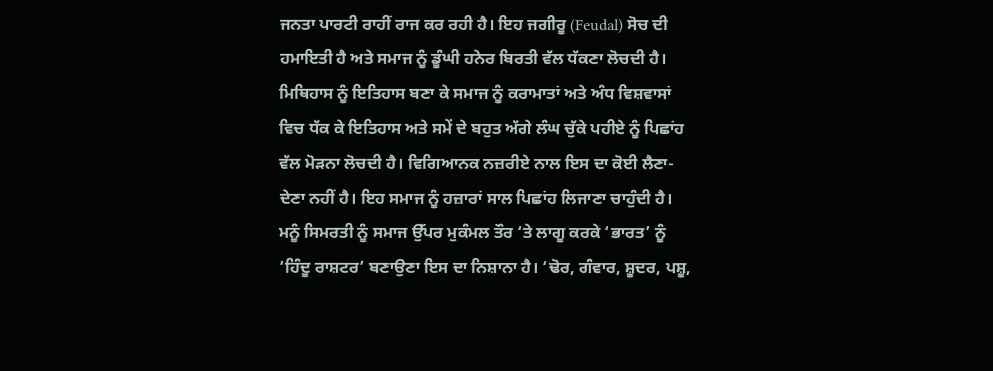ਜਨਤਾ ਪਾਰਟੀ ਰਾਹੀਂ ਰਾਜ ਕਰ ਰਹੀ ਹੈ। ਇਹ ਜਗੀਰੂ (Feudal) ਸੋਚ ਦੀ ਹਮਾਇਤੀ ਹੈ ਅਤੇ ਸਮਾਜ ਨੂੰ ਡੂੰਘੀ ਹਨੇਰ ਬਿਰਤੀ ਵੱਲ ਧੱਕਣਾ ਲੋਚਦੀ ਹੈ। ਮਿਥਿਹਾਸ ਨੂੰ ਇਤਿਹਾਸ ਬਣਾ ਕੇ ਸਮਾਜ ਨੂੰ ਕਰਾਮਾਤਾਂ ਅਤੇ ਅੰਧ ਵਿਸ਼ਵਾਸਾਂ ਵਿਚ ਧੱਕ ਕੇ ਇਤਿਹਾਸ ਅਤੇ ਸਮੇਂ ਦੇ ਬਹੁਤ ਅੱਗੇ ਲੰਘ ਚੁੱਕੇ ਪਹੀਏ ਨੂੰ ਪਿਛਾਂਹ ਵੱਲ ਮੋੜਨਾ ਲੋਚਦੀ ਹੈ। ਵਿਗਿਆਨਕ ਨਜ਼ਰੀਏ ਨਾਲ ਇਸ ਦਾ ਕੋਈ ਲੈਣਾ-ਦੇਣਾ ਨਹੀਂ ਹੈ। ਇਹ ਸਮਾਜ ਨੂੰ ਹਜ਼ਾਰਾਂ ਸਾਲ ਪਿਛਾਂਹ ਲਿਜਾਣਾ ਚਾਹੁੰਦੀ ਹੈ। ਮਨੂੰ ਸਿਮਰਤੀ ਨੂੰ ਸਮਾਜ ਉੱਪਰ ਮੁਕੰਮਲ ਤੌਰ ‘ਤੇ ਲਾਗੂ ਕਰਕੇ ‘ਭਾਰਤ’ ਨੂੰ ‘ਹਿੰਦੂ ਰਾਸ਼ਟਰ’ ਬਣਾਉਣਾ ਇਸ ਦਾ ਨਿਸ਼ਾਨਾ ਹੈ। ‘ਢੋਰ, ਗੰਵਾਰ, ਸ਼ੂਦਰ, ਪਸ਼ੂ,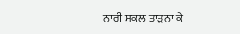ਨਾਰੀ ਸਕਲ ਤਾੜਨਾ ਕੇ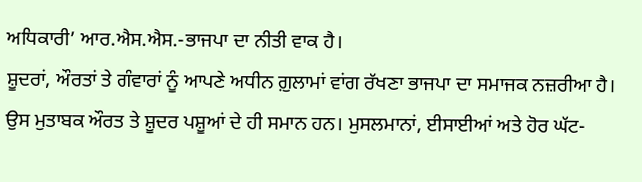ਅਧਿਕਾਰੀ’ ਆਰ.ਐਸ.ਐਸ.-ਭਾਜਪਾ ਦਾ ਨੀਤੀ ਵਾਕ ਹੈ।
ਸ਼ੂਦਰਾਂ, ਔਰਤਾਂ ਤੇ ਗੰਵਾਰਾਂ ਨੂੰ ਆਪਣੇ ਅਧੀਨ ਗ਼ੁਲਾਮਾਂ ਵਾਂਗ ਰੱਖਣਾ ਭਾਜਪਾ ਦਾ ਸਮਾਜਕ ਨਜ਼ਰੀਆ ਹੈ। ਉਸ ਮੁਤਾਬਕ ਔਰਤ ਤੇ ਸ਼ੂਦਰ ਪਸ਼ੂਆਂ ਦੇ ਹੀ ਸਮਾਨ ਹਨ। ਮੁਸਲਮਾਨਾਂ, ਈਸਾਈਆਂ ਅਤੇ ਹੋਰ ਘੱਟ-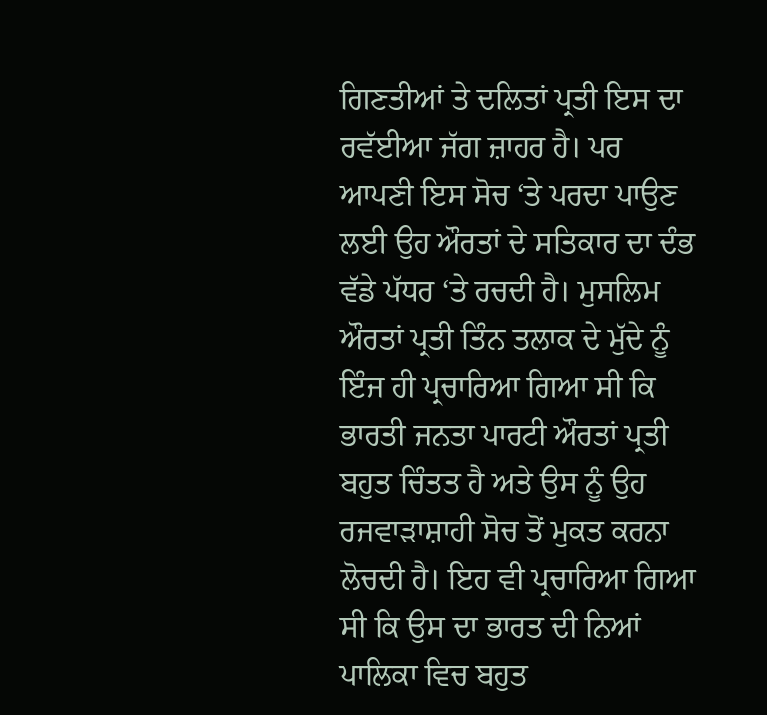ਗਿਣਤੀਆਂ ਤੇ ਦਲਿਤਾਂ ਪ੍ਰਤੀ ਇਸ ਦਾ ਰਵੱਈਆ ਜੱਗ ਜ਼ਾਹਰ ਹੈ। ਪਰ ਆਪਣੀ ਇਸ ਸੋਚ ‘ਤੇ ਪਰਦਾ ਪਾਉਣ ਲਈ ਉਹ ਔਰਤਾਂ ਦੇ ਸਤਿਕਾਰ ਦਾ ਦੰਭ ਵੱਡੇ ਪੱਧਰ ‘ਤੇ ਰਚਦੀ ਹੈ। ਮੁਸਲਿਮ ਔਰਤਾਂ ਪ੍ਰਤੀ ਤਿੰਨ ਤਲਾਕ ਦੇ ਮੁੱਦੇ ਨੂੰ ਇੰਜ ਹੀ ਪ੍ਰਚਾਰਿਆ ਗਿਆ ਸੀ ਕਿ ਭਾਰਤੀ ਜਨਤਾ ਪਾਰਟੀ ਔਰਤਾਂ ਪ੍ਰਤੀ ਬਹੁਤ ਚਿੰਤਤ ਹੈ ਅਤੇ ਉਸ ਨੂੰ ਉਹ ਰਜਵਾੜਾਸ਼ਾਹੀ ਸੋਚ ਤੋਂ ਮੁਕਤ ਕਰਨਾ ਲੋਚਦੀ ਹੈ। ਇਹ ਵੀ ਪ੍ਰਚਾਰਿਆ ਗਿਆ ਸੀ ਕਿ ਉਸ ਦਾ ਭਾਰਤ ਦੀ ਨਿਆਂ ਪਾਲਿਕਾ ਵਿਚ ਬਹੁਤ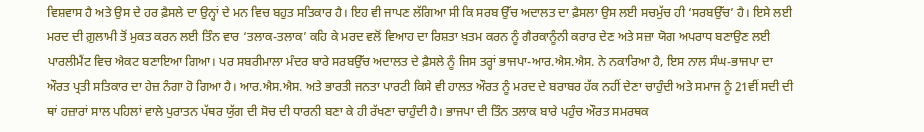ਵਿਸ਼ਵਾਸ ਹੈ ਅਤੇ ਉਸ ਦੇ ਹਰ ਫ਼ੈਸਲੇ ਦਾ ਉਨ੍ਹਾਂ ਦੇ ਮਨ ਵਿਚ ਬਹੁਤ ਸਤਿਕਾਰ ਹੈ। ਇਹ ਵੀ ਜਾਪਣ ਲੱਗਿਆ ਸੀ ਕਿ ਸਰਬ ਉੱਚ ਅਦਾਲਤ ਦਾ ਫ਼ੈਸਲਾ ਉਸ ਲਈ ਸਚਮੁੱਚ ਹੀ ‘ਸਰਬਉੱਚ’ ਹੈ। ਇਸੇ ਲਈ ਮਰਦ ਦੀ ਗ਼ੁਲਾਮੀ ਤੋਂ ਮੁਕਤ ਕਰਨ ਲਈ ਤਿੰਨ ਵਾਰ ‘ਤਲਾਕ-ਤਲਾਕ’ ਕਹਿ ਕੇ ਮਰਦ ਵਲੋਂ ਵਿਆਹ ਦਾ ਰਿਸ਼ਤਾ ਖ਼ਤਮ ਕਰਨ ਨੂੰ ਗੈਰਕਾਨੂੰਨੀ ਕਰਾਰ ਦੇਣ ਅਤੇ ਸਜ਼ਾ ਯੋਗ ਅਪਰਾਧ ਬਣਾਉਣ ਲਈ ਪਾਰਲੀਮੈਂਟ ਵਿਚ ਐਕਟ ਬਣਾਇਆ ਗਿਆ। ਪਰ ਸਬਰੀਮਾਲਾ ਮੰਦਰ ਬਾਰੇ ਸਰਬਉੱਚ ਅਦਾਲਤ ਦੇ ਫ਼ੈਸਲੇ ਨੂੰ ਜਿਸ ਤਰ੍ਹਾਂ ਭਾਜਪਾ-ਆਰ.ਐਸ.ਐਸ. ਨੇ ਨਕਾਰਿਆ ਹੈ, ਇਸ ਨਾਲ ਸੰਘ-ਭਾਜਪਾ ਦਾ ਔਰਤ ਪ੍ਰਤੀ ਸਤਿਕਾਰ ਦਾ ਹੇਜ਼ ਨੰਗਾ ਹੋ ਗਿਆ ਹੈ। ਆਰ.ਐਸ.ਐਸ. ਅਤੇ ਭਾਰਤੀ ਜਨਤਾ ਪਾਰਟੀ ਕਿਸੇ ਵੀ ਹਾਲਤ ਔਰਤ ਨੂੰ ਮਰਦ ਦੇ ਬਰਾਬਰ ਹੱਕ ਨਹੀਂ ਦੇਣਾ ਚਾਹੁੰਦੀ ਅਤੇ ਸਮਾਜ ਨੂੰ 21ਵੀਂ ਸਦੀ ਦੀ ਥਾਂ ਹਜ਼ਾਰਾਂ ਸਾਲ ਪਹਿਲਾਂ ਵਾਲੇ ਪੁਰਾਤਨ ਪੱਥਰ ਯੁੱਗ ਦੀ ਸੋਚ ਦੀ ਧਾਰਨੀ ਬਣਾ ਕੇ ਹੀ ਰੱਖਣਾ ਚਾਹੁੰਦੀ ਹੈ। ਭਾਜਪਾ ਦੀ ਤਿੰਨ ਤਲਾਕ ਬਾਰੇ ਪਹੁੰਚ ਔਰਤ ਸਮਰਥਕ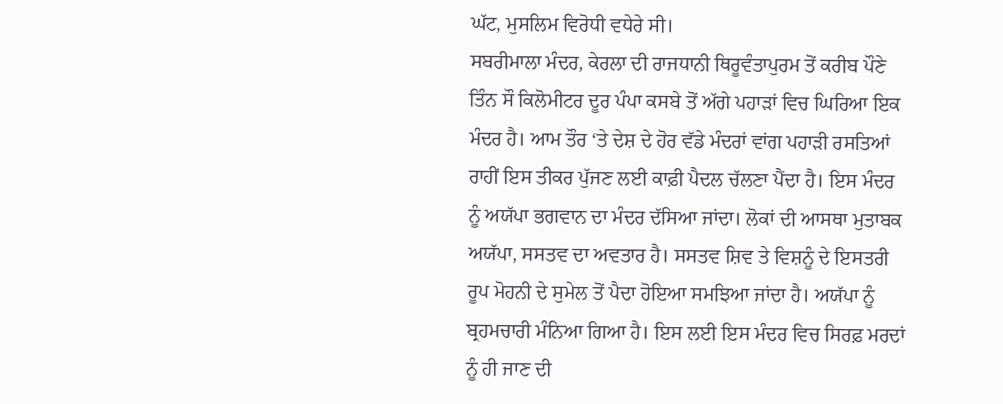ਘੱਟ, ਮੁਸਲਿਮ ਵਿਰੋਧੀ ਵਧੇਰੇ ਸੀ।
ਸਬਰੀਮਾਲਾ ਮੰਦਰ, ਕੇਰਲਾ ਦੀ ਰਾਜਧਾਨੀ ਥਿਰੂਵੰਤਾਪੁਰਮ ਤੋਂ ਕਰੀਬ ਪੌਣੇ ਤਿੰਨ ਸੌ ਕਿਲੋਮੀਟਰ ਦੂਰ ਪੰਪਾ ਕਸਬੇ ਤੋਂ ਅੱਗੇ ਪਹਾੜਾਂ ਵਿਚ ਘਿਰਿਆ ਇਕ ਮੰਦਰ ਹੈ। ਆਮ ਤੌਰ ‘ਤੇ ਦੇਸ਼ ਦੇ ਹੋਰ ਵੱਡੇ ਮੰਦਰਾਂ ਵਾਂਗ ਪਹਾੜੀ ਰਸਤਿਆਂ ਰਾਹੀਂ ਇਸ ਤੀਕਰ ਪੁੱਜਣ ਲਈ ਕਾਫ਼ੀ ਪੈਦਲ ਚੱਲਣਾ ਪੈਂਦਾ ਹੈ। ਇਸ ਮੰਦਰ ਨੂੰ ਅਯੱਪਾ ਭਗਵਾਨ ਦਾ ਮੰਦਰ ਦੱਸਿਆ ਜਾਂਦਾ। ਲੋਕਾਂ ਦੀ ਆਸਥਾ ਮੁਤਾਬਕ ਅਯੱਪਾ, ਸਸਤਵ ਦਾ ਅਵਤਾਰ ਹੈ। ਸਸਤਵ ਸ਼ਿਵ ਤੇ ਵਿਸ਼ਨੂੰ ਦੇ ਇਸਤਰੀ ਰੂਪ ਮੋਹਨੀ ਦੇ ਸੁਮੇਲ ਤੋਂ ਪੈਦਾ ਹੋਇਆ ਸਮਝਿਆ ਜਾਂਦਾ ਹੈ। ਅਯੱਪਾ ਨੂੰ ਬ੍ਰਹਮਚਾਰੀ ਮੰਨਿਆ ਗਿਆ ਹੈ। ਇਸ ਲਈ ਇਸ ਮੰਦਰ ਵਿਚ ਸਿਰਫ਼ ਮਰਦਾਂ ਨੂੰ ਹੀ ਜਾਣ ਦੀ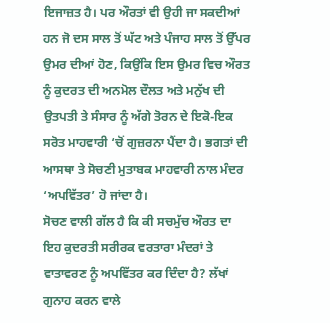ਇਜਾਜ਼ਤ ਹੈ। ਪਰ ਔਰਤਾਂ ਵੀ ਉਹੀ ਜਾ ਸਕਦੀਆਂ ਹਨ ਜੋ ਦਸ ਸਾਲ ਤੋਂ ਘੱਟ ਅਤੇ ਪੰਜਾਹ ਸਾਲ ਤੋਂ ਉੱਪਰ ਉਮਰ ਦੀਆਂ ਹੋਣ, ਕਿਉਂਕਿ ਇਸ ਉਮਰ ਵਿਚ ਔਰਤ ਨੂੰ ਕੁਦਰਤ ਦੀ ਅਨਮੋਲ ਦੌਲਤ ਅਤੇ ਮਨੁੱਖ ਦੀ ਉਤਪਤੀ ਤੇ ਸੰਸਾਰ ਨੂੰ ਅੱਗੇ ਤੋਰਨ ਦੇ ਇਕੋ-ਇਕ ਸਰੋਤ ਮਾਹਵਾਰੀ ‘ਚੋਂ ਗੁਜ਼ਰਨਾ ਪੈਂਦਾ ਹੈ। ਭਗਤਾਂ ਦੀ ਆਸਥਾ ਤੇ ਸੋਚਣੀ ਮੁਤਾਬਕ ਮਾਹਵਾਰੀ ਨਾਲ ਮੰਦਰ ‘ਅਪਵਿੱਤਰ’ ਹੋ ਜਾਂਦਾ ਹੈ।
ਸੋਚਣ ਵਾਲੀ ਗੱਲ ਹੈ ਕਿ ਕੀ ਸਚਮੁੱਚ ਔਰਤ ਦਾ ਇਹ ਕੁਦਰਤੀ ਸਰੀਰਕ ਵਰਤਾਰਾ ਮੰਦਰਾਂ ਤੇ ਵਾਤਾਵਰਣ ਨੂੰ ਅਪਵਿੱਤਰ ਕਰ ਦਿੰਦਾ ਹੈ? ਲੱਖਾਂ ਗੁਨਾਹ ਕਰਨ ਵਾਲੇ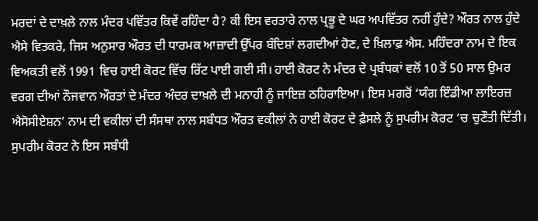ਮਰਦਾਂ ਦੇ ਦਾਖ਼ਲੇ ਨਾਲ ਮੰਦਰ ਪਵਿੱਤਰ ਕਿਵੇਂ ਰਹਿੰਦਾ ਹੈ? ਕੀ ਇਸ ਵਰਤਾਰੇ ਨਾਲ ਪ੍ਰਭੂ ਦੇ ਘਰ ਅਪਵਿੱਤਰ ਨਹੀਂ ਹੁੰਦੇ? ਔਰਤ ਨਾਲ ਹੁੰਦੇ ਐਸੇ ਵਿਤਕਰੇ, ਜਿਸ ਅਨੁਸਾਰ ਔਰਤ ਦੀ ਧਾਰਮਕ ਆਜ਼ਾਦੀ ਉੱਪਰ ਬੰਦਿਸ਼ਾਂ ਲਗਦੀਆਂ ਹੋਣ, ਦੇ ਖ਼ਿਲਾਫ਼ ਐਸ. ਮਹਿੰਦਰਾ ਨਾਮ ਦੇ ਇਕ ਵਿਅਕਤੀ ਵਲੋਂ 1991 ਵਿਚ ਹਾਈ ਕੋਰਟ ਵਿੱਚ ਰਿੱਟ ਪਾਈ ਗਈ ਸੀ। ਹਾਈ ਕੋਰਟ ਨੇ ਮੰਦਰ ਦੇ ਪ੍ਰਬੰਧਕਾਂ ਵਲੋਂ 10 ਤੋਂ 50 ਸਾਲ ਉਮਰ ਵਰਗ ਦੀਆਂ ਨੌਜਵਾਨ ਔਰਤਾਂ ਦੇ ਮੰਦਰ ਅੰਦਰ ਦਾਖ਼ਲੇ ਦੀ ਮਨਾਹੀ ਨੂੰ ਜਾਇਜ਼ ਠਹਿਰਾਇਆ। ਇਸ ਮਗਰੋਂ ‘ਯੰਗ ਇੰਡੀਆ ਲਾਇਰਜ਼ ਐਸੋਸੀਏਸ਼ਨ’ ਨਾਮ ਦੀ ਵਕੀਲਾਂ ਦੀ ਸੰਸਥਾ ਨਾਲ ਸਬੰਧਤ ਔਰਤ ਵਕੀਲਾਂ ਨੇ ਹਾਈ ਕੋਰਟ ਦੇ ਫ਼ੈਸਲੇ ਨੂੰ ਸੁਪਰੀਮ ਕੋਰਟ ‘ਚ ਚੁਣੌਤੀ ਦਿੱਤੀ। ਸੁਪਰੀਮ ਕੋਰਟ ਨੇ ਇਸ ਸਬੰਧੀ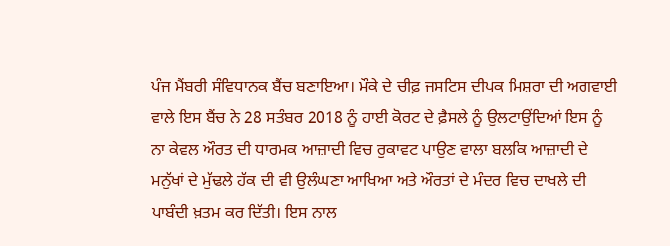ਪੰਜ ਮੈਂਬਰੀ ਸੰਵਿਧਾਨਕ ਬੈਂਚ ਬਣਾਇਆ। ਮੌਕੇ ਦੇ ਚੀਫ਼ ਜਸਟਿਸ ਦੀਪਕ ਮਿਸ਼ਰਾ ਦੀ ਅਗਵਾਈ ਵਾਲੇ ਇਸ ਬੈਂਚ ਨੇ 28 ਸਤੰਬਰ 2018 ਨੂੰ ਹਾਈ ਕੋਰਟ ਦੇ ਫ਼ੈਸਲੇ ਨੂੰ ਉਲਟਾਉਂਦਿਆਂ ਇਸ ਨੂੰ ਨਾ ਕੇਵਲ ਔਰਤ ਦੀ ਧਾਰਮਕ ਆਜ਼ਾਦੀ ਵਿਚ ਰੁਕਾਵਟ ਪਾਉਣ ਵਾਲਾ ਬਲਕਿ ਆਜ਼ਾਦੀ ਦੇ ਮਨੁੱਖਾਂ ਦੇ ਮੁੱਢਲੇ ਹੱਕ ਦੀ ਵੀ ਉਲੰਘਣਾ ਆਖਿਆ ਅਤੇ ਔਰਤਾਂ ਦੇ ਮੰਦਰ ਵਿਚ ਦਾਖਲੇ ਦੀ ਪਾਬੰਦੀ ਖ਼ਤਮ ਕਰ ਦਿੱਤੀ। ਇਸ ਨਾਲ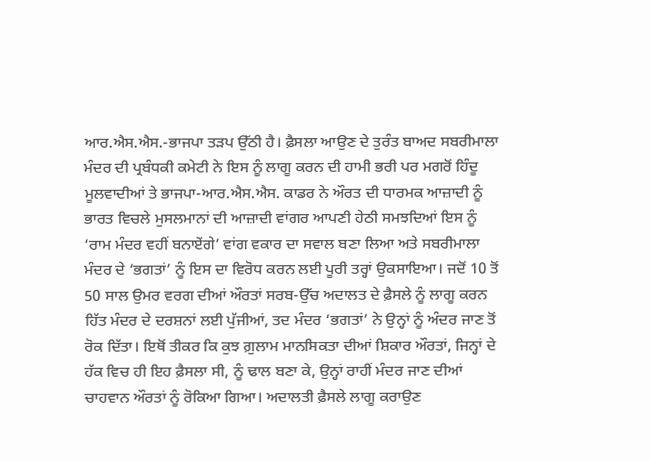ਆਰ.ਐਸ.ਐਸ.-ਭਾਜਪਾ ਤੜਪ ਉੱਠੀ ਹੈ। ਫ਼ੈਸਲਾ ਆਉਣ ਦੇ ਤੁਰੰਤ ਬਾਅਦ ਸਬਰੀਮਾਲਾ ਮੰਦਰ ਦੀ ਪ੍ਰਬੰਧਕੀ ਕਮੇਟੀ ਨੇ ਇਸ ਨੂੰ ਲਾਗੂ ਕਰਨ ਦੀ ਹਾਮੀ ਭਰੀ ਪਰ ਮਗਰੋਂ ਹਿੰਦੂ ਮੂਲਵਾਦੀਆਂ ਤੇ ਭਾਜਪਾ-ਆਰ.ਐਸ.ਐਸ. ਕਾਡਰ ਨੇ ਔਰਤ ਦੀ ਧਾਰਮਕ ਆਜ਼ਾਦੀ ਨੂੰ ਭਾਰਤ ਵਿਚਲੇ ਮੁਸਲਮਾਨਾਂ ਦੀ ਆਜ਼ਾਦੀ ਵਾਂਗਰ ਆਪਣੀ ਹੇਠੀ ਸਮਝਦਿਆਂ ਇਸ ਨੂੰ ‘ਰਾਮ ਮੰਦਰ ਵਹੀਂ ਬਨਾਏਂਗੇ’ ਵਾਂਗ ਵਕਾਰ ਦਾ ਸਵਾਲ ਬਣਾ ਲਿਆ ਅਤੇ ਸਬਰੀਮਾਲਾ ਮੰਦਰ ਦੇ ‘ਭਗਤਾਂ’ ਨੂੰ ਇਸ ਦਾ ਵਿਰੋਧ ਕਰਨ ਲਈ ਪੂਰੀ ਤਰ੍ਹਾਂ ਉਕਸਾਇਆ। ਜਦੋਂ 10 ਤੋਂ 50 ਸਾਲ ਉਮਰ ਵਰਗ ਦੀਆਂ ਔਰਤਾਂ ਸਰਬ-ਉੱਚ ਅਦਾਲਤ ਦੇ ਫ਼ੈਸਲੇ ਨੂੰ ਲਾਗੂ ਕਰਨ ਹਿੱਤ ਮੰਦਰ ਦੇ ਦਰਸ਼ਨਾਂ ਲਈ ਪੁੱਜੀਆਂ, ਤਦ ਮੰਦਰ ‘ਭਗਤਾਂ’ ਨੇ ਉਨ੍ਹਾਂ ਨੂੰ ਅੰਦਰ ਜਾਣ ਤੋਂ ਰੋਕ ਦਿੱਤਾ। ਇਥੋਂ ਤੀਕਰ ਕਿ ਕੁਝ ਗ਼ੁਲਾਮ ਮਾਨਸਿਕਤਾ ਦੀਆਂ ਸ਼ਿਕਾਰ ਔਰਤਾਂ, ਜਿਨ੍ਹਾਂ ਦੇ ਹੱਕ ਵਿਚ ਹੀ ਇਹ ਫ਼ੈਸਲਾ ਸੀ, ਨੂੰ ਢਾਲ ਬਣਾ ਕੇ, ਉਨ੍ਹਾਂ ਰਾਹੀਂ ਮੰਦਰ ਜਾਣ ਦੀਆਂ ਚਾਹਵਾਨ ਔਰਤਾਂ ਨੂੰ ਰੋਕਿਆ ਗਿਆ। ਅਦਾਲਤੀ ਫ਼ੈਸਲੇ ਲਾਗੂ ਕਰਾਉਣ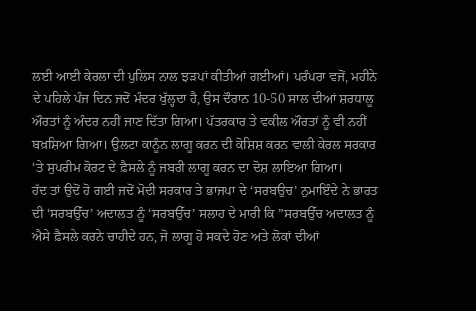ਲਈ ਆਈ ਕੇਰਲਾ ਦੀ ਪੁਲਿਸ ਨਾਲ ਝੜਪਾਂ ਕੀਤੀਆਂ ਗਈਆਂ। ਪਰੰਪਰਾ ਵਜੋਂ, ਮਹੀਨੇ ਦੇ ਪਹਿਲੇ ਪੰਜ ਦਿਨ ਜਦੋਂ ਮੰਦਰ ਖੁੱਲ੍ਹਦਾ ਹੈ, ਉਸ ਦੌਰਾਨ 10-50 ਸਾਲ ਦੀਆਂ ਸ਼ਰਧਾਲੂ ਔਰਤਾਂ ਨੂੰ ਅੰਦਰ ਨਹੀਂ ਜਾਣ ਦਿੱਤਾ ਗਿਆ। ਪੱਤਰਕਾਰ ਤੇ ਵਕੀਲ ਔਰਤਾਂ ਨੂੰ ਵੀ ਨਹੀਂ ਬਖ਼ਸ਼ਿਆ ਗਿਆ। ਉਲਟਾ ਕਾਨੂੰਨ ਲਾਗੂ ਕਰਨ ਦੀ ਕੋਸ਼ਿਸ਼ ਕਰਨ ਵਾਲੀ ਕੇਰਲ ਸਰਕਾਰ ‘ਤੇ ਸੁਪਰੀਮ ਕੋਰਟ ਦੇ ਫ਼ੈਸਲੇ ਨੂੰ ਜਬਰੀ ਲਾਗੂ ਕਰਨ ਦਾ ਦੋਸ਼ ਲਾਇਆ ਗਿਆ।
ਹੱਦ ਤਾਂ ਉਦੋਂ ਹੋ ਗਈ ਜਦੋਂ ਮੋਦੀ ਸਰਕਾਰ ਤੇ ਭਾਜਪਾ ਦੇ ‘ਸਰਬਉਚ’ ਨੁਮਾਇੰਦੇ ਨੇ ਭਾਰਤ ਦੀ ‘ਸਰਬਉੱਚ’ ਅਦਾਲਤ ਨੂੰ ‘ਸਰਬਉੱਚ’ ਸਲਾਹ ਦੇ ਮਾਰੀ ਕਿ ”ਸਰਬਉੱਚ ਅਦਾਲਤ ਨੂੰ ਐਸੇ ਫ਼ੈਸਲੇ ਕਰਨੇ ਚਾਹੀਦੇ ਹਨ, ਜੋ ਲਾਗੂ ਹੋ ਸਕਦੇ ਹੋਣ ਅਤੇ ਲੋਕਾਂ ਦੀਆਂ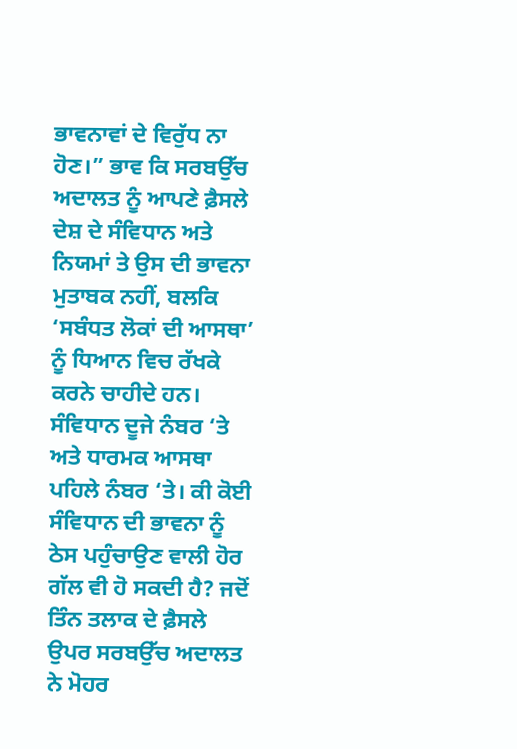ਭਾਵਨਾਵਾਂ ਦੇ ਵਿਰੁੱਧ ਨਾ ਹੋਣ।” ਭਾਵ ਕਿ ਸਰਬਉੱਚ ਅਦਾਲਤ ਨੂੰ ਆਪਣੇ ਫ਼ੈਸਲੇ ਦੇਸ਼ ਦੇ ਸੰਵਿਧਾਨ ਅਤੇ ਨਿਯਮਾਂ ਤੇ ਉਸ ਦੀ ਭਾਵਨਾ ਮੁਤਾਬਕ ਨਹੀਂ, ਬਲਕਿ ‘ਸਬੰਧਤ ਲੋਕਾਂ ਦੀ ਆਸਥਾ’ ਨੂੰ ਧਿਆਨ ਵਿਚ ਰੱਖਕੇ ਕਰਨੇ ਚਾਹੀਦੇ ਹਨ। ਸੰਵਿਧਾਨ ਦੂਜੇ ਨੰਬਰ ‘ਤੇ ਅਤੇ ਧਾਰਮਕ ਆਸਥਾ ਪਹਿਲੇ ਨੰਬਰ ‘ਤੇ। ਕੀ ਕੋਈ ਸੰਵਿਧਾਨ ਦੀ ਭਾਵਨਾ ਨੂੰ ਠੇਸ ਪਹੁੰਚਾਉਣ ਵਾਲੀ ਹੋਰ ਗੱਲ ਵੀ ਹੋ ਸਕਦੀ ਹੈ? ਜਦੋਂ ਤਿੰਨ ਤਲਾਕ ਦੇ ਫ਼ੈਸਲੇ ਉਪਰ ਸਰਬਉੱਚ ਅਦਾਲਤ ਨੇ ਮੋਹਰ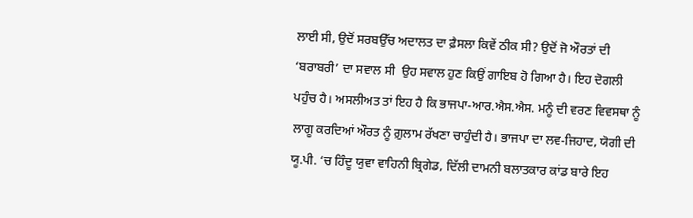ਲਾਈ ਸੀ, ਉਦੋਂ ਸਰਬਉੱਚ ਅਦਾਲਤ ਦਾ ਫ਼ੈਸਲਾ ਕਿਵੇਂ ਠੀਕ ਸੀ? ਉਦੋਂ ਜੋ ਔਰਤਾਂ ਦੀ ‘ਬਰਾਬਰੀ’ ਦਾ ਸਵਾਲ ਸੀ  ਉਹ ਸਵਾਲ ਹੁਣ ਕਿਉਂ ਗਾਇਬ ਹੋ ਗਿਆ ਹੈ। ਇਹ ਦੋਗਲੀ ਪਹੁੰਚ ਹੈ। ਅਸਲੀਅਤ ਤਾਂ ਇਹ ਹੈ ਕਿ ਭਾਜਪਾ-ਆਰ.ਐਸ.ਐਸ. ਮਨੂੰ ਦੀ ਵਰਣ ਵਿਵਸਥਾ ਨੂੰ ਲਾਗੂ ਕਰਦਿਆਂ ਔਰਤ ਨੂੰ ਗ਼ੁਲਾਮ ਰੱਖਣਾ ਚਾਹੁੰਦੀ ਹੈ। ਭਾਜਪਾ ਦਾ ਲਵ-ਜਿਹਾਦ, ਯੋਗੀ ਦੀ ਯੂ.ਪੀ. ‘ਚ ਹਿੰਦੂ ਯੁਵਾ ਵਾਹਿਨੀ ਬ੍ਰਿਗੇਡ, ਦਿੱਲੀ ਦਾਮਨੀ ਬਲਾਤਕਾਰ ਕਾਂਡ ਬਾਰੇ ਇਹ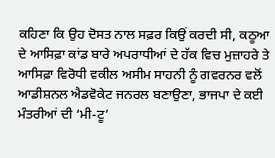ਕਹਿਣਾ ਕਿ ਉਹ ਦੋਸਤ ਨਾਲ ਸਫ਼ਰ ਕਿਉਂ ਕਰਦੀ ਸੀ, ਕਠੂਆ ਦੇ ਆਸਿਫ਼ਾ ਕਾਂਡ ਬਾਰੇ ਅਪਰਾਧੀਆਂ ਦੇ ਹੱਕ ਵਿਚ ਮੁਜ਼ਾਹਰੇ ਤੇ ਆਸਿਫ਼ਾ ਵਿਰੋਧੀ ਵਕੀਲ ਅਸੀਮ ਸਾਹਨੀ ਨੂੰ ਗਵਰਨਰ ਵਲੋਂ ਆਡੀਸ਼ਨਲ ਐਡਵੋਕੇਟ ਜਨਰਲ ਬਣਾਉਣਾ, ਭਾਜਪਾ ਦੇ ਕਈ ਮੰਤਰੀਆਂ ਦੀ ‘ਮੀ-ਟੂ’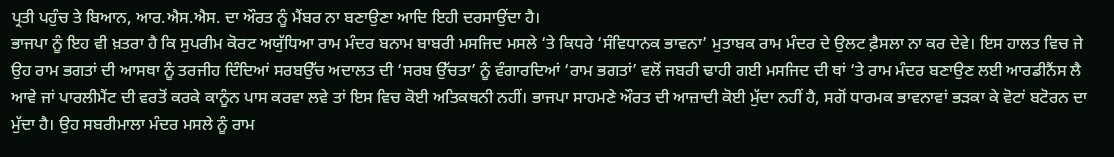ਪ੍ਰਤੀ ਪਹੁੰਚ ਤੇ ਬਿਆਨ, ਆਰ.ਐਸ.ਐਸ. ਦਾ ਔਰਤ ਨੂੰ ਮੈਂਬਰ ਨਾ ਬਣਾਉਣਾ ਆਦਿ ਇਹੀ ਦਰਸਾਉਂਦਾ ਹੈ।
ਭਾਜਪਾ ਨੂੰ ਇਹ ਵੀ ਖ਼ਤਰਾ ਹੈ ਕਿ ਸੁਪਰੀਮ ਕੋਰਟ ਅਯੁੱਧਿਆ ਰਾਮ ਮੰਦਰ ਬਨਾਮ ਬਾਬਰੀ ਮਸਜਿਦ ਮਸਲੇ ‘ਤੇ ਕਿਧਰੇ ‘ਸੰਵਿਧਾਨਕ ਭਾਵਨਾ’ ਮੁਤਾਬਕ ਰਾਮ ਮੰਦਰ ਦੇ ਉਲਟ ਫ਼ੈਸਲਾ ਨਾ ਕਰ ਦੇਵੇ। ਇਸ ਹਾਲਤ ਵਿਚ ਜੇ ਉਹ ਰਾਮ ਭਗਤਾਂ ਦੀ ਆਸਥਾ ਨੂੰ ਤਰਜੀਹ ਦਿੰਦਿਆਂ ਸਰਬਉੱਚ ਅਦਾਲਤ ਦੀ ‘ਸਰਬ ਉੱਚਤਾ’ ਨੂੰ ਵੰਗਾਰਦਿਆਂ ‘ਰਾਮ ਭਗਤਾਂ’ ਵਲੋਂ ਜਬਰੀ ਢਾਹੀ ਗਈ ਮਸਜਿਦ ਦੀ ਥਾਂ ‘ਤੇ ਰਾਮ ਮੰਦਰ ਬਣਾਉਣ ਲਈ ਆਰਡੀਨੈਂਸ ਲੈ ਆਵੇ ਜਾਂ ਪਾਰਲੀਮੈਂਟ ਦੀ ਵਰਤੋਂ ਕਰਕੇ ਕਾਨੂੰਨ ਪਾਸ ਕਰਵਾ ਲਵੇ ਤਾਂ ਇਸ ਵਿਚ ਕੋਈ ਅਤਿਕਥਨੀ ਨਹੀਂ। ਭਾਜਪਾ ਸਾਹਮਣੇ ਔਰਤ ਦੀ ਆਜ਼ਾਦੀ ਕੋਈ ਮੁੱਦਾ ਨਹੀਂ ਹੈ, ਸਗੋਂ ਧਾਰਮਕ ਭਾਵਨਾਵਾਂ ਭੜਕਾ ਕੇ ਵੋਟਾਂ ਬਟੋਰਨ ਦਾ ਮੁੱਦਾ ਹੈ। ਉਹ ਸਬਰੀਮਾਲਾ ਮੰਦਰ ਮਸਲੇ ਨੂੰ ਰਾਮ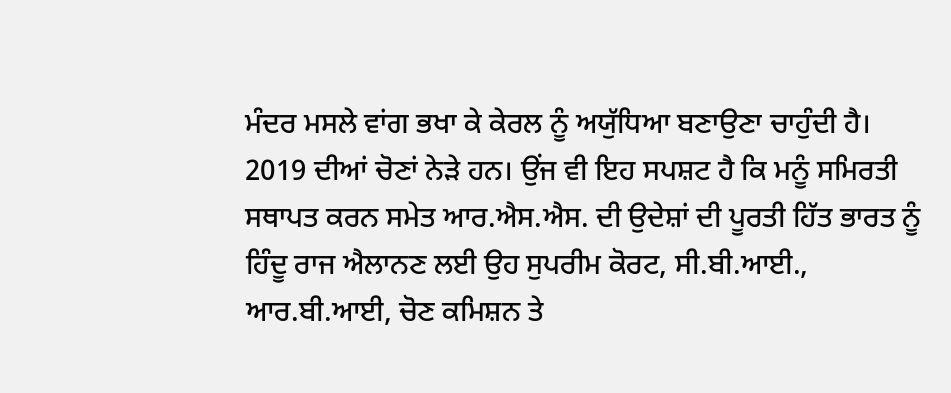ਮੰਦਰ ਮਸਲੇ ਵਾਂਗ ਭਖਾ ਕੇ ਕੇਰਲ ਨੂੰ ਅਯੁੱਧਿਆ ਬਣਾਉਣਾ ਚਾਹੁੰਦੀ ਹੈ।
2019 ਦੀਆਂ ਚੋਣਾਂ ਨੇੜੇ ਹਨ। ਉਂਜ ਵੀ ਇਹ ਸਪਸ਼ਟ ਹੈ ਕਿ ਮਨੂੰ ਸਮਿਰਤੀ ਸਥਾਪਤ ਕਰਨ ਸਮੇਤ ਆਰ.ਐਸ.ਐਸ. ਦੀ ਉਦੇਸ਼ਾਂ ਦੀ ਪੂਰਤੀ ਹਿੱਤ ਭਾਰਤ ਨੂੰ ਹਿੰਦੂ ਰਾਜ ਐਲਾਨਣ ਲਈ ਉਹ ਸੁਪਰੀਮ ਕੋਰਟ, ਸੀ.ਬੀ.ਆਈ., ਆਰ.ਬੀ.ਆਈ, ਚੋਣ ਕਮਿਸ਼ਨ ਤੇ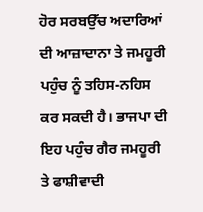ਹੋਰ ਸਰਬਉੱਚ ਅਦਾਰਿਆਂ ਦੀ ਆਜ਼ਾਦਾਨਾ ਤੇ ਜਮਹੂਰੀ ਪਹੁੰਚ ਨੂੰ ਤਹਿਸ-ਨਹਿਸ ਕਰ ਸਕਦੀ ਹੈ। ਭਾਜਪਾ ਦੀ ਇਹ ਪਹੁੰਚ ਗੈਰ ਜਮਹੂਰੀ ਤੇ ਫਾਸ਼ੀਵਾਦੀ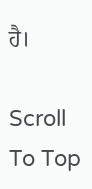ਹੈ।

Scroll To Top